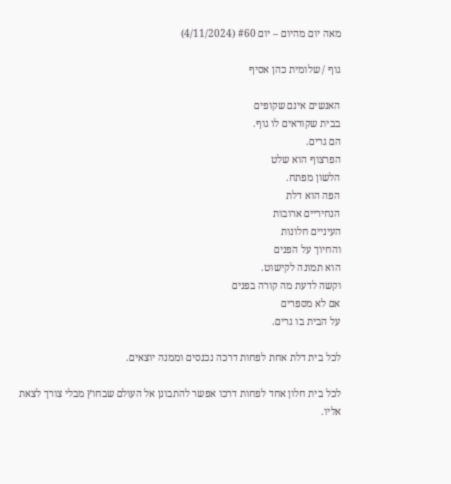מאה יום מהיום – יום #60 (4/11/2024)

גוף / שלומית כהן אסיף

האנשים אינם שקופים
בבית שקוראים לו גוף.
הם גרים.
הפרצוף הוא שלט
הלשון מפתח.
הפה הוא דלת
הנחיריים ארובות
העיניים חלונות
והחיוך על הפנים
הוא תמונה לקישוט.
וקשה לדעת מה קורה בפנים
אם לא מספרים
על הבית בו גרים.

לכל בית דלת אחת לפחות דרכה נכנסים וממנה יוצאים.

לכל בית חלון אחד לפחות דרכו אפשר להתבונן אל העולם שבחוץ מבלי צורך לצאת אליו.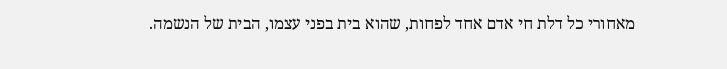מאחורי כל דלת חי אדם אחד לפחות, שהוא בית בפני עצמו, הבית של הנשמה.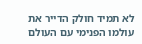לא תמיד חולק הדייר את עולמו הפנימי עם העולם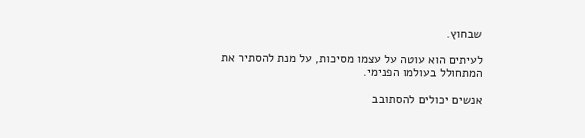שבחוץ.

לעיתים הוא עוטה על עצמו מסיכות, על מנת להסתיר את המתחולל בעולמו הפנימי.

אנשים יכולים להסתובב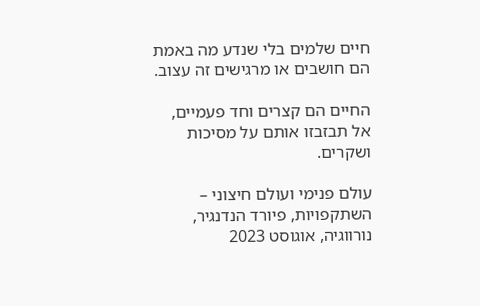חיים שלמים בלי שנדע מה באמת הם חושבים או מרגישים זה עצוב.

החיים הם קצרים וחד פעמיים, אל תבזבזו אותם על מסיכות ושקרים.

עולם פנימי ועולם חיצוני – השתקפויות, פיורד הנדנגיר, נורווגיה, אוגוסט 2023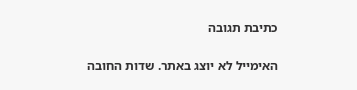כתיבת תגובה

האימייל לא יוצג באתר. שדות החובה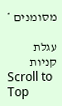מסומנים *

עגלת קניות
Scroll to Top